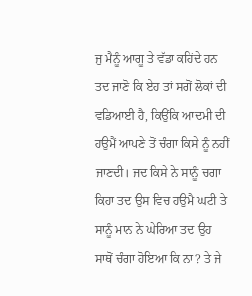ਜੁ ਮੈਨੂੰ ਆਗੂ ਤੇ ਵੱਡਾ ਕਹਿਂਦੇ ਹਨ ਤਦ ਜਾਣੋ ਕਿ ਏਹ ਤਾਂ ਸਗੋਂ ਲੋਕਾਂ ਦੀ ਵਡਿਆਈ ਹੈ, ਕਿਉਂਕਿ ਆਦਮੀ ਦੀ ਹਉਮੈਂ ਆਪਣੇ ਤੋਂ ਚੰਗਾ ਕਿਸੇ ਨੂੰ ਨਹੀਂ ਜਾਣਦੀ। ਜਦ ਕਿਸੇ ਨੇ ਸਾਨੂੰ ਚਗਾ ਕਿਹਾ ਤਦ ਉਸ ਵਿਚ ਹਉਮੈ ਘਟੀ ਤੇ ਸਾਨੂੰ ਮਾਨ ਨੇ ਘੇਰਿਆ ਤਦ ਉਹ ਸਾਥੋਂ ਚੰਗਾ ਹੋਇਆ ਕਿ ਨਾ? ਤੇ ਜੇ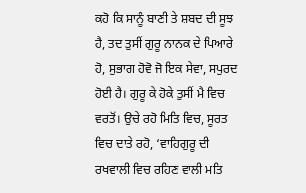ਕਹੋ ਕਿ ਸਾਨੂੰ ਬਾਣੀ ਤੇ ਸ਼ਬਦ ਦੀ ਸੂਝ ਹੈ, ਤਦ ਤੁਸੀਂ ਗੁਰੂ ਨਾਨਕ ਦੇ ਪਿਆਰੇ ਹੋ, ਸੁਭਾਗ ਹੋਵੋ ਜੋ ਇਕ ਸੇਵਾ, ਸਪੁਰਦ ਹੋਈ ਹੈ। ਗੁਰੂ ਕੇ ਹੋਕੇ ਤੁਸੀਂ ਮੈ ਵਿਚ ਵਰਤੋਂ। ਉਚੇ ਰਹੋ ਮਿਤਿ ਵਿਚ, ਸੂਰਤ ਵਿਚ ਦਾਤੇ ਰਹੋ, ‘ਵਾਹਿਗੁਰੂ ਦੀ ਰਖਵਾਲੀ ਵਿਚ ਰਹਿਣ ਵਾਲੀ ਮਤਿ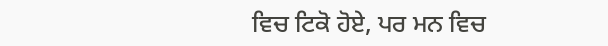ਵਿਚ ਟਿਕੋ ਹੋਏ, ਪਰ ਮਨ ਵਿਚ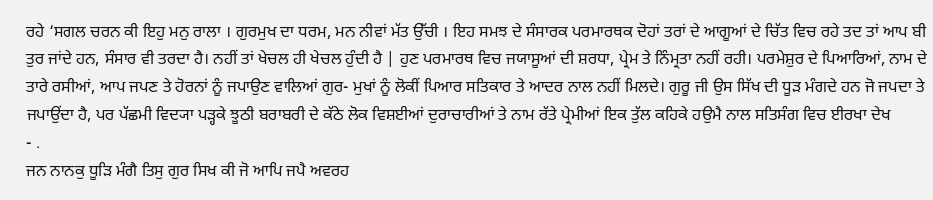ਰਹੇ ‘ਸਗਲ ਚਰਨ ਕੀ ਇਹੁ ਮਨੁ ਰਾਲਾ । ਗੁਰਮੁਖ ਦਾ ਧਰਮ, ਮਨ ਨੀਵਾਂ ਮੱਤ ਉੱਚੀ । ਇਹ ਸਮਝ ਦੇ ਸੰਸਾਰਕ ਪਰਮਾਰਥਕ ਦੋਹਾਂ ਤਰਾਂ ਦੇ ਆਗੂਆਂ ਦੇ ਚਿੱਤ ਵਿਚ ਰਹੇ ਤਦ ਤਾਂ ਆਪ ਬੀ ਤੁਰ ਜਾਂਦੇ ਹਨ, ਸੰਸਾਰ ਵੀ ਤਰਦਾ ਹੈ। ਨਹੀਂ ਤਾਂ ਖੇਚਲ ਹੀ ਖੇਚਲ ਹੁੰਦੀ ਹੈ | ਹੁਣ ਪਰਮਾਰਥ ਵਿਚ ਜਯਾਸੂਆਂ ਦੀ ਸ਼ਰਧਾ, ਪ੍ਰੇਮ ਤੇ ਨਿੰਮ੍ਰਤਾ ਨਹੀਂ ਰਹੀ। ਪਰਮੇਸ਼ੁਰ ਦੇ ਪਿਆਰਿਆਂ, ਨਾਮ ਦੇ ਤਾਰੇ ਰਸੀਆਂ, ਆਪ ਜਪਣ ਤੇ ਹੋਰਨਾਂ ਨੂੰ ਜਪਾਉਣ ਵਾਲਿਆਂ ਗੁਰ- ਮੁਖਾਂ ਨੂੰ ਲੋਕੀਂ ਪਿਆਰ ਸਤਿਕਾਰ ਤੇ ਆਦਰ ਨਾਲ ਨਹੀਂ ਮਿਲਦੇ। ਗੁਰੂ ਜੀ ਉਸ ਸਿੱਖ ਦੀ ਧੂੜ ਮੰਗਦੇ ਹਨ ਜੋ ਜਪਦਾ ਤੇ ਜਪਾਉਂਦਾ ਹੈ, ਪਰ ਪੱਛਮੀ ਵਿਦ੍ਯਾ ਪੜ੍ਹਕੇ ਝੂਠੀ ਬਰਾਬਰੀ ਦੇ ਕੱਠੇ ਲੋਕ ਵਿਸ਼ਈਆਂ ਦੁਰਾਚਾਰੀਆਂ ਤੇ ਨਾਮ ਰੱਤੇ ਪ੍ਰੇਮੀਆਂ ਇਕ ਤੁੱਲ ਕਹਿਕੇ ਹਉਮੈ ਨਾਲ ਸਤਿਸੰਗ ਵਿਚ ਈਰਖਾ ਦੇਖ
- .
ਜਨ ਨਾਨਕੁ ਧੂੜਿ ਮੰਗੈ ਤਿਸੁ ਗੁਰ ਸਿਖ ਕੀ ਜੋ ਆਪਿ ਜਪੈ ਅਵਰਹ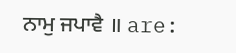ਨਾਮੁ ਜਪਾਵੈ ॥ are: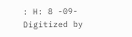: H: 8 -09-
Digitized by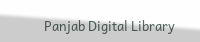Panjab Digital Library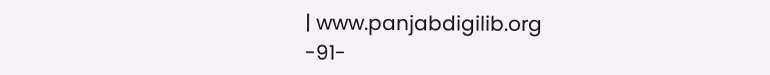| www.panjabdigilib.org
-91-